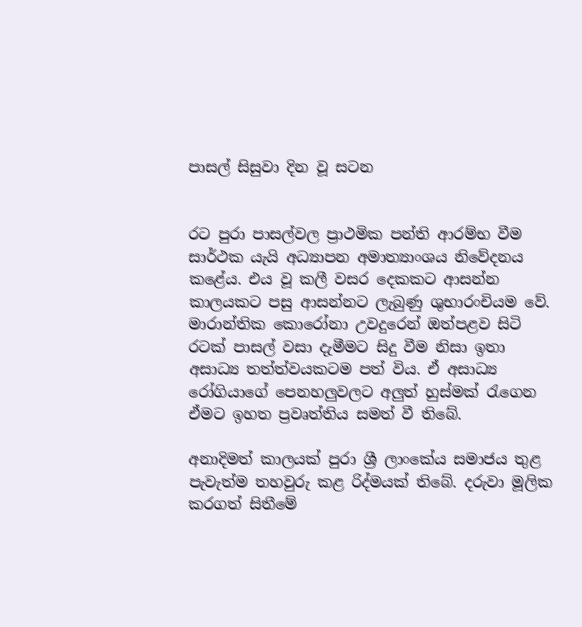පාසල් සිසුවා දින වූ සටන


රට පුරා පාසල්වල ප්‍රාථමික පන්ති ආරම්භ වීම සාර්ථක යැයි අධ්‍යාපන අමාත්‍යාංශය නිවේදනය කළේය. එය වූ කලී වසර දෙකකට ආසන්න කාලයකට පසු ආසන්නට ලැබුණු ශුභාරංචියම වේ. මාරාන්තික කොරෝනා උවදුරෙන් ඔත්පළව සිටි රටක් පාසල් වසා දැමීමට සිදු වීම නිසා ඉතා අසාධ්‍ය තත්ත්වයකටම පත් විය. ඒ අසාධ්‍ය රෝගියාගේ පෙනහලුවලට අලුත් හුස්මක් රැගෙන ඒමට ඉහත ප්‍රවෘත්තිය සමත් වී තිබේ.

අනාදිමත් කාලයක් පුරා ශ්‍රී ලාංකේය සමාජය තුළ පැවැත්ම තහවුරු කළ රිද්මයක් තිබේ. දරුවා මූලික කරගත් සිතීමේ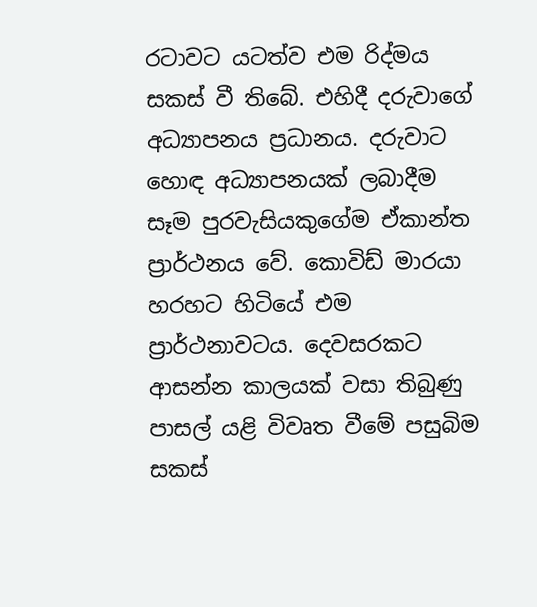රටාවට යටත්ව එම රිද්මය සකස් වී තිබේ. එහිදී දරුවාගේ අධ්‍යාපනය ප්‍රධානය. දරුවාට හොඳ අධ්‍යාපනයක් ලබාදීම සෑම පුරවැසියකුගේම ඒකාන්ත ප්‍රාර්ථනය වේ. කොවිඩ් මාරයා හරහට හිටියේ එම ප්‍රාර්ථනාවටය. දෙවසරකට ආසන්න කාලයක් වසා තිබුණු පාසල් යළි විවෘත වීමේ පසුබිම සකස්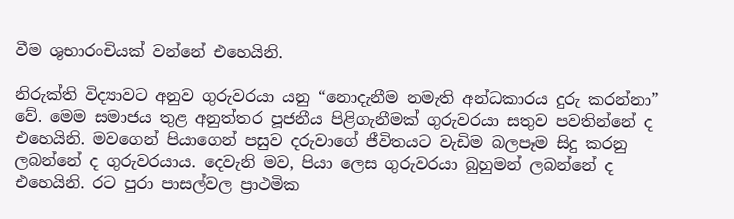වීම ශුභාරංචියක් වන්නේ එහෙයිනි.

නිරුක්ති විද්‍යාවට අනුව ගුරුවරයා යනු “නොදැනීම නමැති අන්ධකාරය දුරු කරන්නා” වේ. මෙම සමාජය තුළ අනුත්තර පූජනීය පිළිගැනීමක් ගුරුවරයා සතුව පවතින්නේ ද එහෙයිනි. මවගෙන් පියාගෙන් පසුව දරුවාගේ ජීවිතයට වැඩිම බලපෑම සිදු කරනු ලබන්නේ ද ගුරුවරයාය. දෙවැනි මව, පියා ලෙස ගුරුවරයා බුහුමන් ලබන්නේ ද එහෙයිනි. රට පුරා පාසල්වල ප්‍රාථමික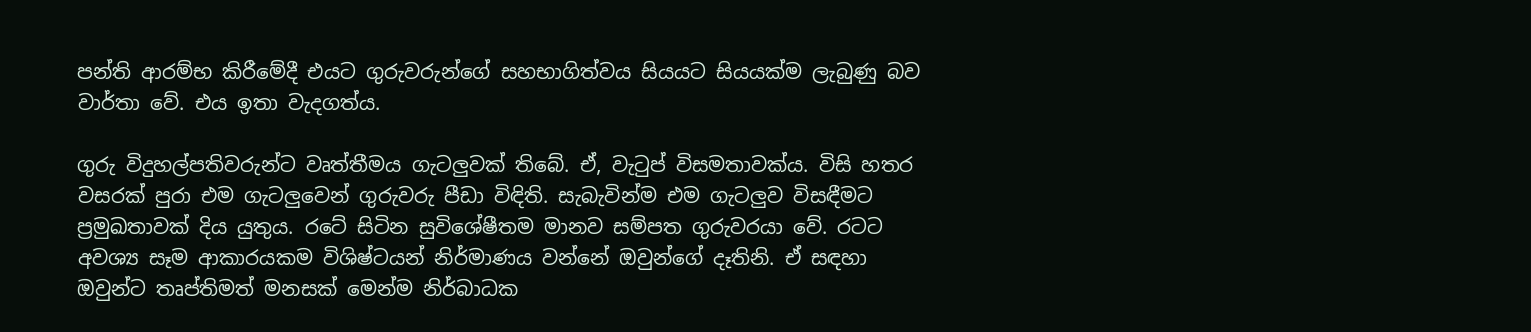පන්ති ආරම්භ කිරීමේදී එයට ගුරුවරුන්ගේ සහභාගිත්වය සියයට සියයක්ම ලැබුණු බව වාර්තා වේ. එය ඉතා වැදගත්ය.

ගුරු විදුහල්පතිවරුන්ට වෘත්තීමය ගැටලුවක් තිබේ. ඒ, වැටුප් විසමතාවක්ය. විසි හතර වසරක් පුරා එම ගැටලුවෙන් ගුරුවරු පීඩා විඳිති. සැබැවින්ම එම ගැටලුව විසඳීමට ප්‍රමුඛතාවක් දිය යුතුය. රටේ සිටින සුවිශේෂීතම මානව සම්පත ගුරුවරයා වේ. රටට අවශ්‍ය සෑම ආකාරයකම විශිෂ්ටයන් නිර්මාණය වන්නේ ඔවුන්ගේ දෑතිනි. ඒ සඳහා ඔවුන්ට තෘප්තිමත් මනසක් මෙන්ම නිර්බාධක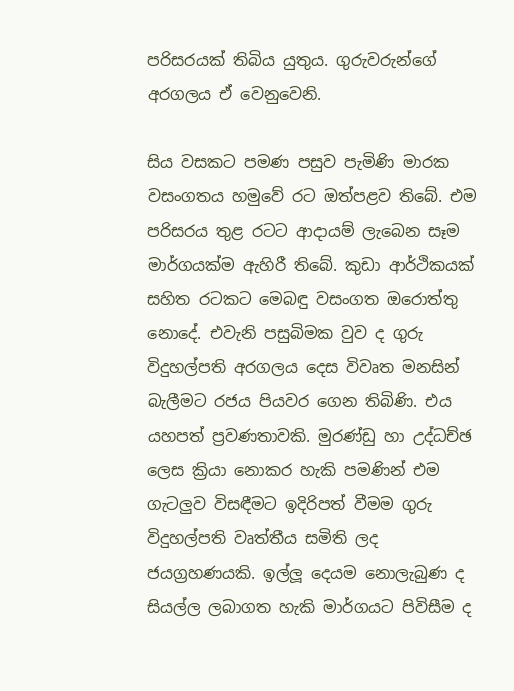පරිසරයක් තිබිය යුතුය. ගුරුවරුන්ගේ අරගලය ඒ වෙනුවෙනි.

සිය වසකට පමණ පසුව පැමිණි මාරක වසංගතය හමුවේ රට ඔත්පළව තිබේ. එම පරිසරය තුළ රටට ආදායම් ලැබෙන සෑම මාර්ගයක්ම ඇහිරී තිබේ. කුඩා ආර්ථිකයක් සහිත රටකට මෙබඳු වසංගත ඔරොත්තු නොදේ. එවැනි පසුබිමක වුව ද ගුරු විදුහල්පති අරගලය දෙස විවෘත මනසින් බැලීමට රජය පියවර ගෙන තිබිණි. එය යහපත් ප්‍රවණතාවකි. මුරණ්ඩු හා උද්ධච්ඡ ලෙස ක්‍රියා නොකර හැකි පමණින් එම ගැටලුව විසඳීමට ඉදිරිපත් වීමම ගුරු විදුහල්පති වෘත්තීය සමිති ලද ජයග්‍රහණයකි. ඉල්ලූ දෙයම නොලැබුණ ද සියල්ල ලබාගත හැකි මාර්ගයට පිවිසීම ද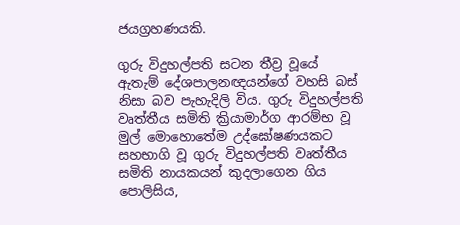ජයග්‍රහණයකි.

ගුරු විදුහල්පති සටන තීව්‍ර වූයේ ඇතැම් දේශපාලනඥයන්ගේ වහසි බස් නිසා බව පැහැදිලි විය. ගුරු විදුහල්පති වෘත්තීය සමිති ක්‍රියාමාර්ග ආරම්භ වූ මුල් මොහොතේම උද්ඝෝෂණයකට සහභාගි වූ ගුරු විදුහල්පති වෘත්තීය සමිති නායකයන් කුදලාගෙන ගිය පොලිසිය,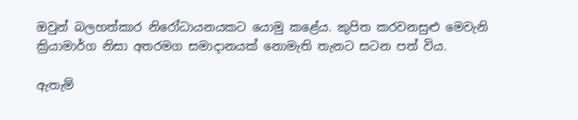ඔවුන් බලහත්කාර නිරෝධායනයකට යොමු කළේය. කුපිත කරවනසුළු මෙවැනි ක්‍රියාමාර්ග නිසා අතරමග සමාදානයක් නොමැති තැනට සටන පත් විය.

ඇතැම්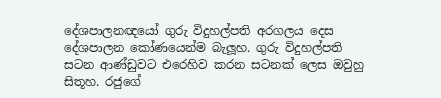දේශපාලනඥයෝ ගුරු විදුහල්පති අරගලය දෙස දේශපාලන කෝණයෙන්ම බැලූහ. ගුරු විදුහල්පති සටන ආණ්ඩුවට එරෙහිව කරන සටනක් ලෙස ඔවුහු සිතූහ. රජුගේ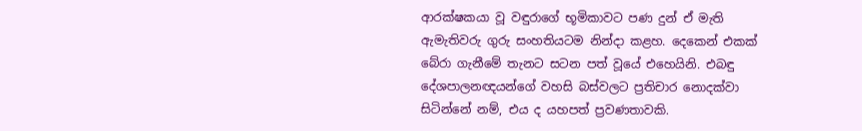ආරක්ෂකයා වූ වඳුරාගේ භූමිකාවට පණ දුන් ඒ මැති ඇමැතිවරු ගුරු සංහතියටම නින්දා කළහ. දෙකෙන් එකක් බේරා ගැනීමේ තැනට සටන පත් වූයේ එහෙයිනි. එබඳු දේශපාලනඥයන්ගේ වහසි බස්වලට ප්‍රතිචාර නොදක්වා සිටින්නේ නම්, එය ද යහපත් ප්‍රවණතාවකි.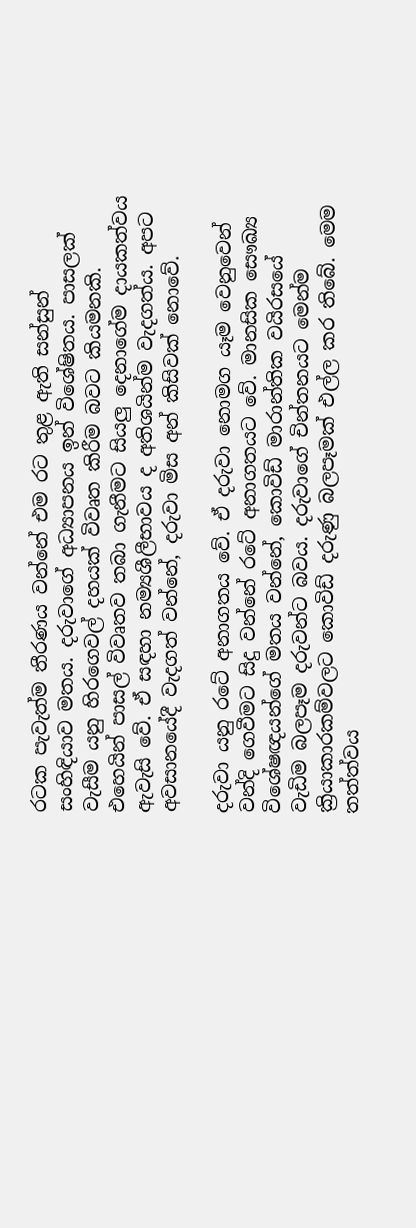රටක පැවැත්ම තීරණය වන්නේ එම රට තුළ ඇති සන්සුන් සංහිඳියාව මතය. දරුවාගේ අධ්‍යාපනය ඉන් විශේෂිතය. පාසලක් වැසීම යනු හිරගෙවල් දහයක් විවෘත කිරීම බවට කියමනකි. එහෙයින් පාසල් විවෘතව තබා ගැනීමට සියලු දෙනාගේම දායකත්වය ඇවැසි වේ. ඒ සඳහා නම්‍යශීලීභාවය ද අතිශයින්ම වැදගත්ය. අපට අවසානයේදී වැදගත් වන්නේ, දරුවා මිස අන් කිසිවක් නොවේ.

දරුවා යනු රටේ අනාගතය වේ. ඒ දරුවා නොමග යෑම වෙනුවෙන් වන්දි ගෙවීමට සිදු වන්නේ රටේ අනාගතයට වේ. මානසික සෞඛ්‍ය විශේෂඥයන්ගේ මතය වන්නේ, කොවිඩ් මාරාන්තික වයිරසයේ වැඩිම බලපෑම දරුවන්ට බවය. දරුවාගේ චින්තනයට මෙන්ම ක්‍රියාකාරකම්වලට කොවිඩ් දරුණු බලපෑමක් එල්ල කර තිබේ. මෙම තත්ත්වය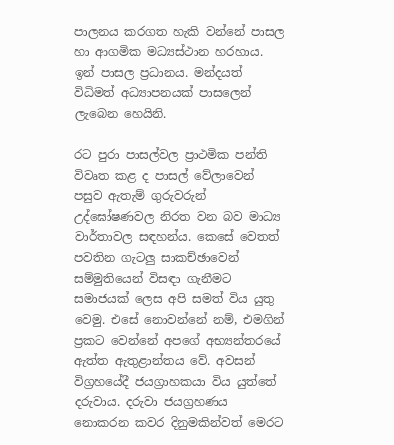පාලනය කරගත හැකි වන්නේ පාසල හා ආගමික මධ්‍යස්ථාන හරහාය. ඉන් පාසල ප්‍රධානය. මන්දයත් විධිමත් අධ්‍යාපනයක් පාසලෙන් ලැබෙන හෙයිනි.

රට පුරා පාසල්වල ප්‍රාථමික පන්ති විවෘත කළ ද පාසල් වේලාවෙන් පසුව ඇතැම් ගුරුවරුන් උද්ඝෝෂණවල නිරත වන බව මාධ්‍ය වාර්තාවල සඳහන්ය. කෙසේ වෙතත් පවතින ගැටලු සාකච්ඡාවෙන් සම්මුතියෙන් විසඳා ගැනීමට සමාජයක් ලෙස අපි සමත් විය යුතු වෙමු. එසේ නොවන්නේ නම්, එමගින් ප්‍රකට වෙන්නේ අපගේ අභ්‍යන්තරයේ ඇත්ත ඇතුළාන්තය වේ. අවසන් විග්‍රහයේදී ජයග්‍රාහකයා විය යුත්තේ දරුවාය. දරුවා ජයග්‍රහණය නොකරන කවර දිනුමකින්වත් මෙරට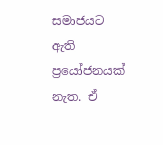සමාජයට ඇති ප්‍රයෝජනයක් නැත. ඒ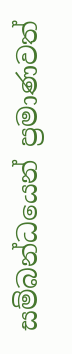සම්බන්ධයෙන් ප්‍රමාණවත්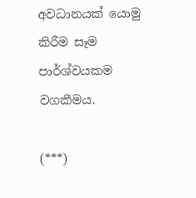අවධානයක් යොමු කිරීම සෑම පාර්ශ්වයකම වගකීමය.

(***)